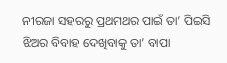ନୀରଜା ସହରରୁ ପ୍ରଥମଥର ପାଇଁ ତା’ ପିଇସି ଝିଅର ବିବାହ ଦେଖିବାକୁ ତା’ ବାପା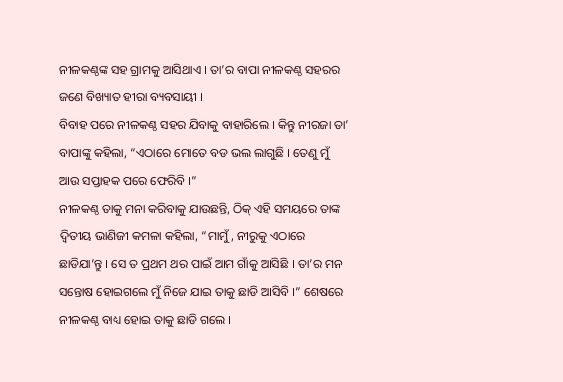ନୀଳକଣ୍ଠଙ୍କ ସହ ଗ୍ରାମକୁ ଆସିଥାଏ । ତା’ର ବାପା ନୀଳକଣ୍ଠ ସହରର ଜଣେ ବିଖ୍ୟାତ ହୀରା ବ୍ୟବସାୟୀ ।
ବିବାହ ପରେ ନୀଳକଣ୍ଠ ସହର ଯିବାକୁ ବାହାରିଲେ । କିନ୍ତୁ ନୀରଜା ତା’ ବାପାଙ୍କୁ କହିଲା, “ଏଠାରେ ମୋତେ ବଡ ଭଲ ଲାଗୁଛି । ତେଣୁ ମୁଁ ଆଉ ସପ୍ତାହକ ପରେ ଫେରିବି ।”
ନୀଳକଣ୍ଠ ତାକୁ ମନା କରିବାକୁ ଯାଉଛନ୍ତି, ଠିକ୍ ଏହି ସମୟରେ ତାଙ୍କ ଦ୍ୱିତୀୟ ଭାଣିଜୀ କମଳା କହିଲା, “ମାମୁଁ, ନୀରୁକୁ ଏଠାରେ ଛାଡିଯା’ନ୍ତୁ । ସେ ତ ପ୍ରଥମ ଥର ପାଇଁ ଆମ ଗାଁକୁ ଆସିଛି । ତା’ର ମନ ସନ୍ତୋଷ ହୋଇଗଲେ ମୁଁ ନିଜେ ଯାଇ ତାକୁ ଛାଡି ଆସିବି ।” ଶେଷରେ ନୀଳକଣ୍ଠ ବାଧ୍ୟ ହୋଇ ତାକୁ ଛାଡି ଗଲେ ।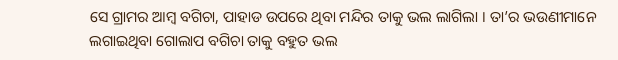ସେ ଗ୍ରାମର ଆମ୍ବ ବଗିଚା, ପାହାଡ ଉପରେ ଥିବା ମନ୍ଦିର ତାକୁ ଭଲ ଲାଗିଲା । ତା’ର ଭଉଣୀମାନେ ଲଗାଇଥିବା ଗୋଲାପ ବଗିଚା ତାକୁ ବହୁତ ଭଲ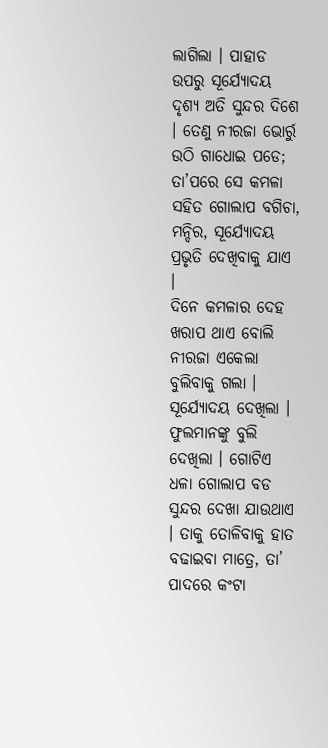ଲାଗିଲା । ପାହାଡ ଉପରୁ ସୂର୍ଯ୍ୟୋଦୟ ଦୃଶ୍ୟ ଅତି ସୁନ୍ଦର ଦିଶେ । ତେଣୁ ନୀରଜା ଭୋର୍ରୁ ଉଠି ଗାଧୋଇ ପଡେ; ତା’ପରେ ସେ କମଳା ସହିତ ଗୋଲାପ ବଗିଚା, ମନ୍ଦିର, ସୂର୍ଯ୍ୟୋଦୟ ପ୍ରଭୃତି ଦେଖିବାକୁ ଯାଏ ।
ଦିନେ କମଳାର ଦେହ ଖରାପ ଥାଏ ବୋଲି ନୀରଜା ଏକେଲା ବୁଲିବାକୁ ଗଲା । ସୂର୍ଯ୍ୟୋଦୟ ଦେଖିଲା । ଫୁଲମାନଙ୍କୁ ବୁଲି ଦେଖିଲା । ଗୋଟିଏ ଧଳା ଗୋଲାପ ବଡ ସୁନ୍ଦର ଦେଖା ଯାଉଥାଏ । ତାକୁ ତୋଳିବାକୁ ହାତ ବଢାଇବା ମାତ୍ରେ, ତା’ ପାଦରେ କଂଟା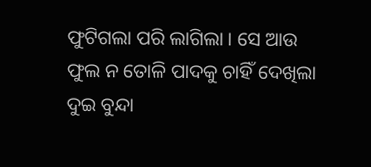ଫୁଟିଗଲା ପରି ଲାଗିଲା । ସେ ଆଉ ଫୁଲ ନ ତୋଳି ପାଦକୁ ଚାହିଁ ଦେଖିଲା ଦୁଇ ବୁନ୍ଦା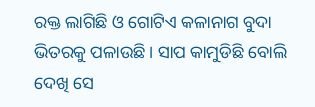ରକ୍ତ ଲାଗିଛି ଓ ଗୋଟିଏ କଳାନାଗ ବୁଦା ଭିତରକୁ ପଳାଉଛି । ସାପ କାମୁଡିଛି ବୋଲି ଦେଖି ସେ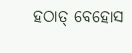ହଠାତ୍ ବେହୋସ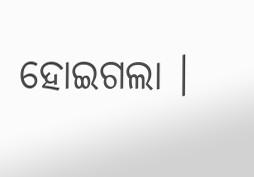ହୋଇଗଲା ।